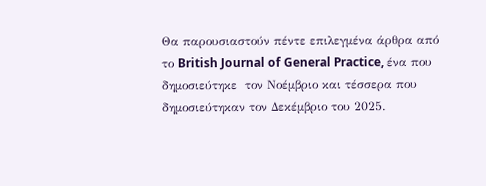Θα παρουσιαστούν πέντε επιλεγμένα άρθρα από το British Journal of General Practice, ένα που δημοσιεύτηκε  τον Νοέμβριο και τέσσερα που δημοσιεύτηκαν τον Δεκέμβριο του 2025.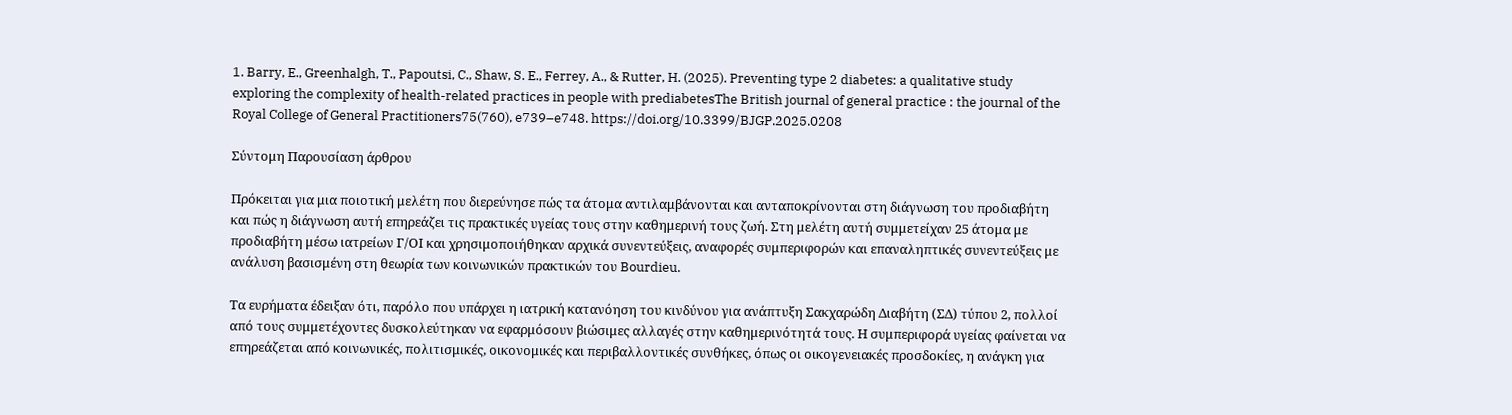1. Barry, E., Greenhalgh, T., Papoutsi, C., Shaw, S. E., Ferrey, A., & Rutter, H. (2025). Preventing type 2 diabetes: a qualitative study exploring the complexity of health-related practices in people with prediabetesThe British journal of general practice : the journal of the Royal College of General Practitioners75(760), e739–e748. https://doi.org/10.3399/BJGP.2025.0208

Σύντομη Παρουσίαση άρθρου

Πρόκειται για μια ποιοτική μελέτη που διερεύνησε πώς τα άτομα αντιλαμβάνονται και ανταποκρίνονται στη διάγνωση του προδιαβήτη και πώς η διάγνωση αυτή επηρεάζει τις πρακτικές υγείας τους στην καθημερινή τους ζωή. Στη μελέτη αυτή συμμετείχαν 25 άτομα με προδιαβήτη μέσω ιατρείων Γ/ΟΙ και χρησιμοποιήθηκαν αρχικά συνεντεύξεις, αναφορές συμπεριφορών και επαναληπτικές συνεντεύξεις με ανάλυση βασισμένη στη θεωρία των κοινωνικών πρακτικών του Bourdieu.

Τα ευρήματα έδειξαν ότι, παρόλο που υπάρχει η ιατρική κατανόηση του κινδύνου για ανάπτυξη Σακχαρώδη Διαβήτη (ΣΔ) τύπου 2, πολλοί από τους συμμετέχοντες δυσκολεύτηκαν να εφαρμόσουν βιώσιμες αλλαγές στην καθημερινότητά τους. Η συμπεριφορά υγείας φαίνεται να επηρεάζεται από κοινωνικές, πολιτισμικές, οικονομικές και περιβαλλοντικές συνθήκες, όπως οι οικογενειακές προσδοκίες, η ανάγκη για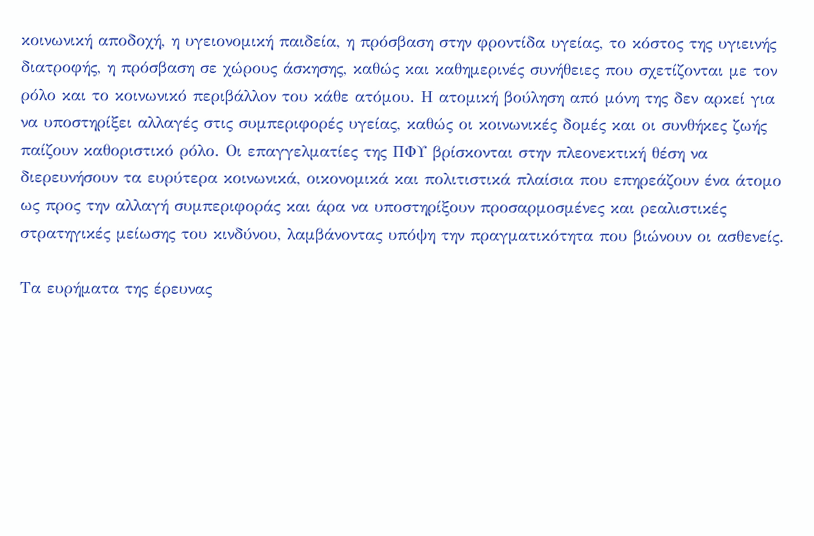κοινωνική αποδοχή, η υγειονομική παιδεία, η πρόσβαση στην φροντίδα υγείας, το κόστος της υγιεινής διατροφής, η πρόσβαση σε χώρους άσκησης, καθώς και καθημερινές συνήθειες που σχετίζονται με τον ρόλο και το κοινωνικό περιβάλλον του κάθε ατόμου. Η ατομική βούληση από μόνη της δεν αρκεί για να υποστηρίξει αλλαγές στις συμπεριφορές υγείας, καθώς οι κοινωνικές δομές και οι συνθήκες ζωής παίζουν καθοριστικό ρόλο. Οι επαγγελματίες της ΠΦΥ βρίσκονται στην πλεονεκτική θέση να διερευνήσουν τα ευρύτερα κοινωνικά, οικονομικά και πολιτιστικά πλαίσια που επηρεάζουν ένα άτομο ως προς την αλλαγή συμπεριφοράς και άρα να υποστηρίξουν προσαρμοσμένες και ρεαλιστικές στρατηγικές μείωσης του κινδύνου, λαμβάνοντας υπόψη την πραγματικότητα που βιώνουν οι ασθενείς.

Τα ευρήματα της έρευνας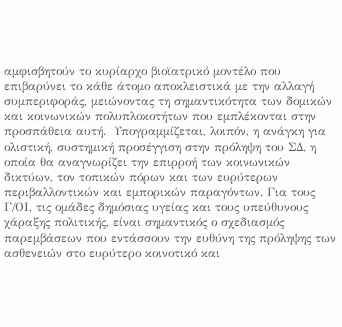αμφισβητούν το κυρίαρχο βιοϊατρικό μοντέλο που επιβαρύνει το κάθε άτομο αποκλειστικά με την αλλαγή συμπεριφοράς, μειώνοντας τη σημαντικότητα των δομικών και κοινωνικών πολυπλοκοτήτων που εμπλέκονται στην προσπάθεια αυτή.  Υπογραμμίζεται, λοιπόν, η ανάγκη για ολιστική, συστημική προσέγγιση στην πρόληψη του ΣΔ, η οποία θα αναγνωρίζει την επιρροή των κοινωνικών δικτύων, τον τοπικών πόρων και των ευρύτερων περιβαλλοντικών και εμπορικών παραγόντων. Για τους Γ/ΟΙ, τις ομάδες δημόσιας υγείας και τους υπεύθυνους χάραξης πολιτικής, είναι σημαντικός ο σχεδιασμός παρεμβάσεων που εντάσσουν την ευθύνη της πρόληψης των ασθενειών στο ευρύτερο κοινοτικό και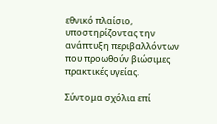εθνικό πλαίσιο, υποστηρίζοντας την ανάπτυξη περιβαλλόντων που προωθούν βιώσιμες πρακτικές υγείας.

Σύντομα σχόλια επί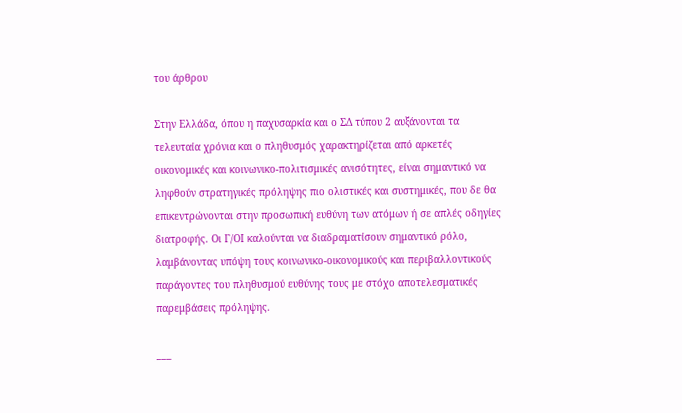του άρθρου

Στην Ελλάδα, όπου η παχυσαρκία και ο ΣΔ τύπου 2 αυξάνονται τα τελευταία χρόνια και ο πληθυσμός χαρακτηρίζεται από αρκετές οικονομικές και κοινωνικο-πολιτισμικές ανισότητες, είναι σημαντικό να ληφθούν στρατηγικές πρόληψης πιο ολιστικές και συστημικές, που δε θα επικεντρώνονται στην προσωπική ευθύνη των ατόμων ή σε απλές οδηγίες διατροφής. Οι Γ/ΟΙ καλούνται να διαδραματίσουν σημαντικό ρόλο, λαμβάνοντας υπόψη τους κοινωνικο-οικονομικούς και περιβαλλοντικούς παράγοντες του πληθυσμού ευθύνης τους με στόχο αποτελεσματικές παρεμβάσεις πρόληψης.

___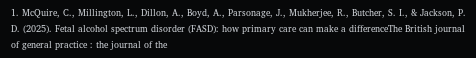1. McQuire, C., Millington, L., Dillon, A., Boyd, A., Parsonage, J., Mukherjee, R., Butcher, S. I., & Jackson, P. D. (2025). Fetal alcohol spectrum disorder (FASD): how primary care can make a differenceThe British journal of general practice : the journal of the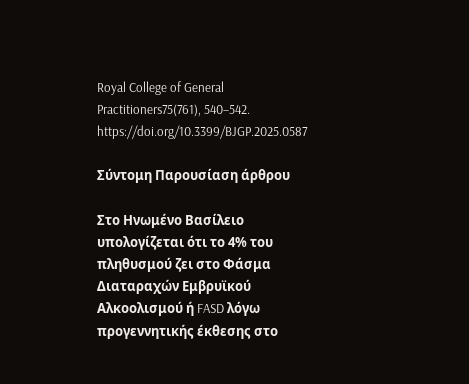Royal College of General Practitioners75(761), 540–542. https://doi.org/10.3399/BJGP.2025.0587

Σύντομη Παρουσίαση άρθρου

Στο Ηνωμένο Βασίλειο υπολογίζεται ότι το 4% του πληθυσμού ζει στο Φάσμα Διαταραχών Εμβρυϊκού Αλκοολισμού ή FASD λόγω προγεννητικής έκθεσης στο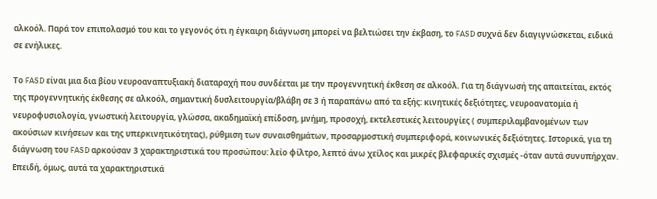αλκοόλ. Παρά τον επιπολασμό του και το γεγονός ότι η έγκαιρη διάγνωση μπορεί να βελτιώσει την έκβαση, το FASD συχνά δεν διαγιγνώσκεται, ειδικά σε ενήλικες.

Το FASD είναι μια δια βίου νευροαναπτυξιακή διαταραχή που συνδέεται με την προγεννητική έκθεση σε αλκοόλ. Για τη διάγνωσή της απαιτείται, εκτός της προγεννητικής έκθεσης σε αλκοόλ, σημαντική δυσλειτουργία/βλάβη σε 3 ή παραπάνω από τα εξής: κινητικές δεξιότητες, νευροανατομία ή νευροφυσιολογία, γνωστική λειτουργία, γλώσσα, ακαδημαϊκή επίδοση, μνήμη, προσοχή, εκτελεστικές λειτουργίες ( συμπεριλαμβανομένων των ακούσιων κινήσεων και της υπερκινητικότητας), ρύθμιση των συναισθημάτων, προσαρμοστική συμπεριφορά, κοινωνικές δεξιότητες. Ιστορικά, για τη διάγνωση του FASD αρκούσαν 3 χαρακτηριστικά του προσώπου: λείο φίλτρο, λεπτό άνω χείλος και μικρές βλεφαρικές σχισμές -όταν αυτά συνυπήρχαν. Επειδή, όμως, αυτά τα χαρακτηριστικά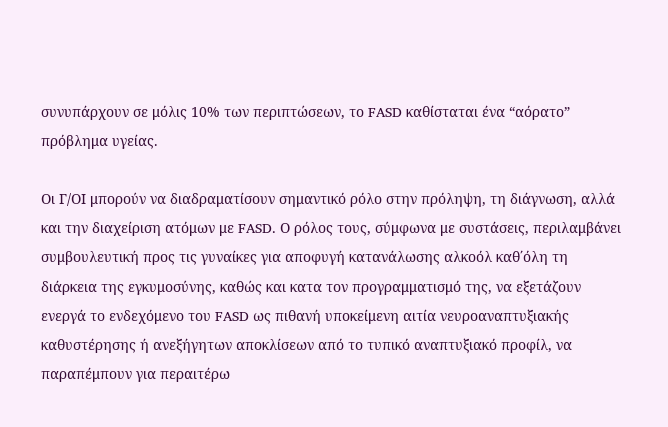συνυπάρχουν σε μόλις 10% των περιπτώσεων, το FASD καθίσταται ένα “αόρατο” πρόβλημα υγείας.

Οι Γ/ΟΙ μπορούν να διαδραματίσουν σημαντικό ρόλο στην πρόληψη, τη διάγνωση, αλλά και την διαχείριση ατόμων με FASD. Ο ρόλος τους, σύμφωνα με συστάσεις, περιλαμβάνει συμβουλευτική προς τις γυναίκες για αποφυγή κατανάλωσης αλκοόλ καθ΄όλη τη διάρκεια της εγκυμοσύνης, καθώς και κατα τον προγραμματισμό της, να εξετάζουν ενεργά το ενδεχόμενο του FASD ως πιθανή υποκείμενη αιτία νευροαναπτυξιακής καθυστέρησης ή ανεξήγητων αποκλίσεων από το τυπικό αναπτυξιακό προφίλ, να παραπέμπουν για περαιτέρω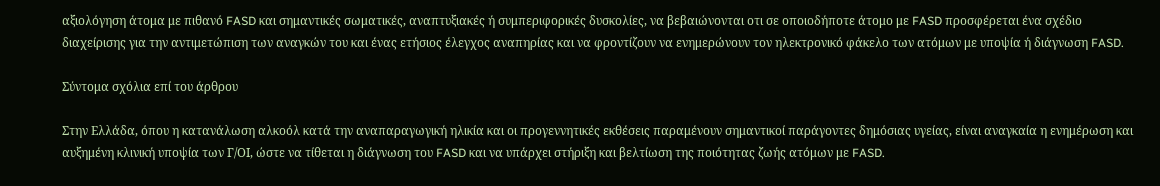αξιολόγηση άτομα με πιθανό FASD και σημαντικές σωματικές, αναπτυξιακές ή συμπεριφορικές δυσκολίες, να βεβαιώνονται οτι σε οποιοδήποτε άτομο με FASD προσφέρεται ένα σχέδιο διαχείρισης για την αντιμετώπιση των αναγκών του και ένας ετήσιος έλεγχος αναπηρίας και να φροντίζουν να ενημερώνουν τον ηλεκτρονικό φάκελο των ατόμων με υποψία ή διάγνωση FASD.

Σύντομα σχόλια επί του άρθρου

Στην Ελλάδα, όπου η κατανάλωση αλκοόλ κατά την αναπαραγωγική ηλικία και οι προγεννητικές εκθέσεις παραμένουν σημαντικοί παράγοντες δημόσιας υγείας, είναι αναγκαία η ενημέρωση και αυξημένη κλινική υποψία των Γ/ΟΙ, ώστε να τίθεται η διάγνωση του FASD και να υπάρχει στήριξη και βελτίωση της ποιότητας ζωής ατόμων με FASD.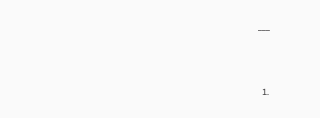___



  1.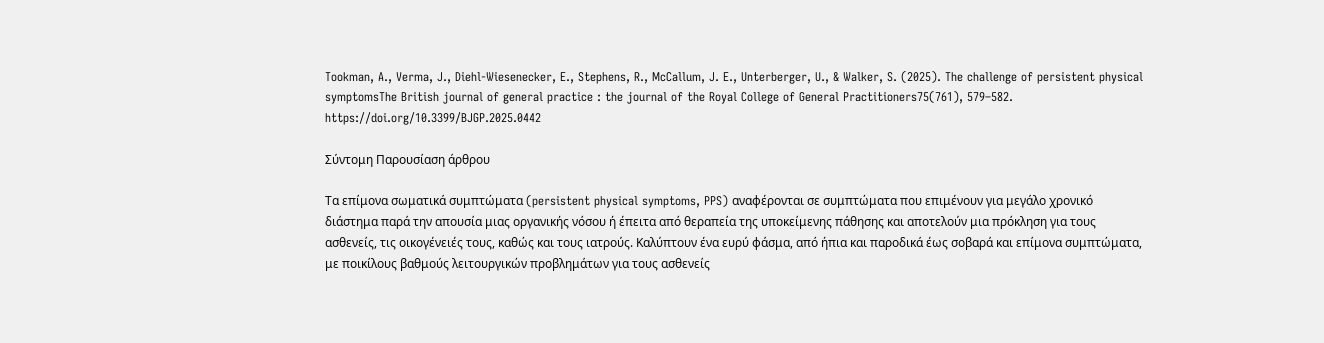Tookman, A., Verma, J., Diehl-Wiesenecker, E., Stephens, R., McCallum, J. E., Unterberger, U., & Walker, S. (2025). The challenge of persistent physical symptomsThe British journal of general practice : the journal of the Royal College of General Practitioners75(761), 579–582. https://doi.org/10.3399/BJGP.2025.0442

Σύντομη Παρουσίαση άρθρου

Τα επίμονα σωματικά συμπτώματα (persistent physical symptoms, PPS) αναφέρονται σε συμπτώματα που επιμένουν για μεγάλο χρονικό διάστημα παρά την απουσία μιας οργανικής νόσου ή έπειτα από θεραπεία της υποκείμενης πάθησης και αποτελούν μια πρόκληση για τους ασθενείς, τις οικογένειές τους, καθώς και τους ιατρούς. Καλύπτουν ένα ευρύ φάσμα, από ήπια και παροδικά έως σοβαρά και επίμονα συμπτώματα, με ποικίλους βαθμούς λειτουργικών προβλημάτων για τους ασθενείς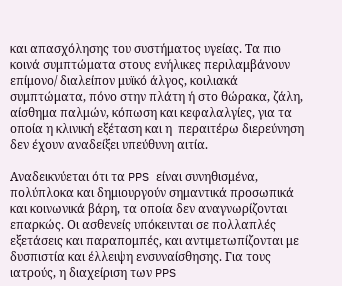και απασχόλησης του συστήματος υγείας. Τα πιο κοινά συμπτώματα στους ενήλικες περιλαμβάνουν επίμονο/ διαλείπον μυϊκό άλγος, κοιλιακά συμπτώματα, πόνο στην πλάτη ή στο θώρακα, ζάλη, αίσθημα παλμών, κόπωση και κεφαλαλγίες, για τα οποία η κλινική εξέταση και η  περαιτέρω διερεύνηση δεν έχουν αναδείξει υπεύθυνη αιτία.

Αναδεικνύεται ότι τα PPS είναι συνηθισμένα, πολύπλοκα και δημιουργούν σημαντικά προσωπικά και κοινωνικά βάρη, τα οποία δεν αναγνωρίζονται επαρκώς. Οι ασθενείς υπόκεινται σε πολλαπλές εξετάσεις και παραπομπές, και αντιμετωπίζονται με δυσπιστία και έλλειψη ενσυναίσθησης. Για τους ιατρούς, η διαχείριση των PPS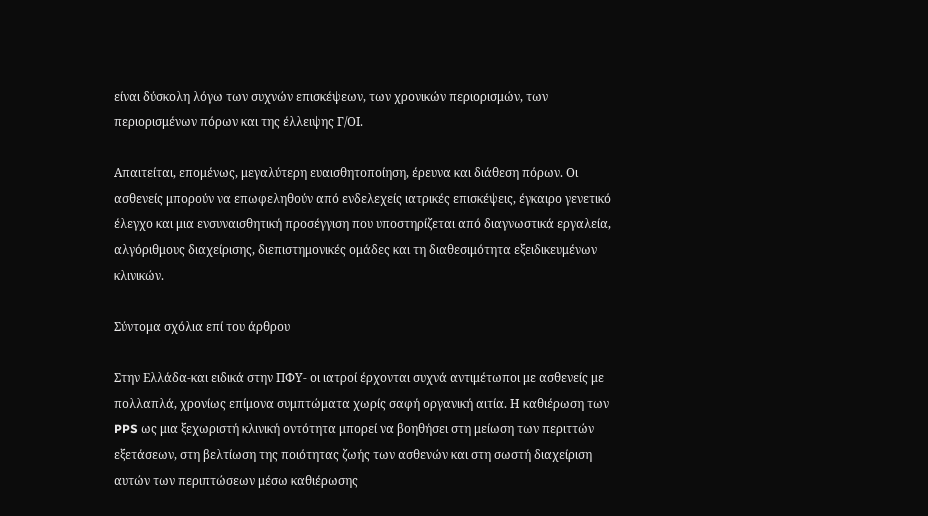είναι δύσκολη λόγω των συχνών επισκέψεων, των χρονικών περιορισμών, των περιορισμένων πόρων και της έλλειψης Γ/ΟΙ.

Απαιτείται, επομένως, μεγαλύτερη ευαισθητοποίηση, έρευνα και διάθεση πόρων. Οι ασθενείς μπορούν να επωφεληθούν από ενδελεχείς ιατρικές επισκέψεις, έγκαιρο γενετικό έλεγχο και μια ενσυναισθητική προσέγγιση που υποστηρίζεται από διαγνωστικά εργαλεία, αλγόριθμους διαχείρισης, διεπιστημονικές ομάδες και τη διαθεσιμότητα εξειδικευμένων κλινικών.

Σύντομα σχόλια επί του άρθρου

Στην Ελλάδα-και ειδικά στην ΠΦΥ- οι ιατροί έρχονται συχνά αντιμέτωποι με ασθενείς με πολλαπλά, χρονίως επίμονα συμπτώματα χωρίς σαφή οργανική αιτία. Η καθιέρωση των PPS ως μια ξεχωριστή κλινική οντότητα μπορεί να βοηθήσει στη μείωση των περιττών εξετάσεων, στη βελτίωση της ποιότητας ζωής των ασθενών και στη σωστή διαχείριση αυτών των περιπτώσεων μέσω καθιέρωσης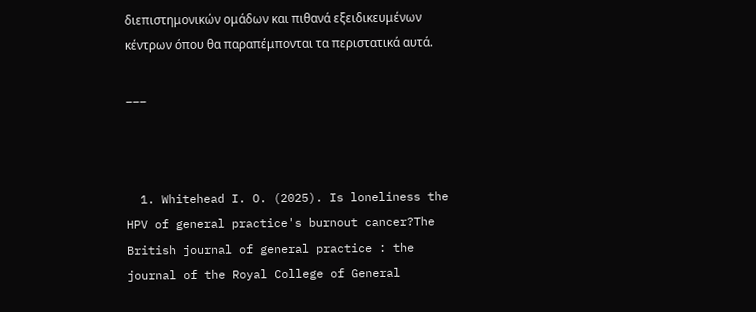διεπιστημονικών ομάδων και πιθανά εξειδικευμένων κέντρων όπου θα παραπέμπονται τα περιστατικά αυτά.

___



  1. Whitehead I. O. (2025). Is loneliness the HPV of general practice's burnout cancer?The British journal of general practice : the journal of the Royal College of General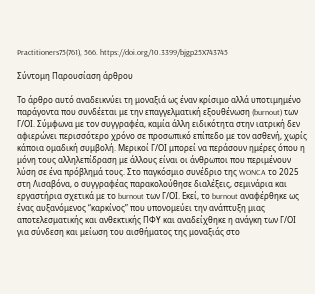Practitioners75(761), 566. https://doi.org/10.3399/bjgp25X743745

Σύντομη Παρουσίαση άρθρου

Το άρθρο αυτό αναδεικνύει τη μοναξιά ως έναν κρίσιμο αλλά υποτιμημένο παράγοντα που συνδέεται με την επαγγελματική εξουθένωση (burnout) των Γ/ΟΙ. Σύμφωνα με τον συγγραφέα, καμία άλλη ειδικότητα στην ιατρική δεν αφιερώνει περισσότερο χρόνο σε προσωπικό επίπεδο με τον ασθενή, χωρίς κάποια ομαδική συμβολή. Μερικοί Γ/ΟΙ μπορεί να περάσουν ημέρες όπου η μόνη τους αλληλεπίδραση με άλλους είναι οι άνθρωποι που περιμένουν λύση σε ένα πρόβλημά τους. Στο παγκόσμιο συνέδριο της WONCA το 2025 στη Λισαβόνα, ο συγγραφέας παρακολούθησε διαλέξεις, σεμινάρια και εργαστήρια σχετικά με το burnout των Γ/ΟΙ. Εκεί, το burnout αναφέρθηκε ως ένας αυξανόμενος “καρκίνος” που υπονομεύει την ανάπτυξη μιας αποτελεσματικής και ανθεκτικής ΠΦΥ και αναδείχθηκε η ανάγκη των Γ/ΟΙ για σύνδεση και μείωση του αισθήματος της μοναξιάς στο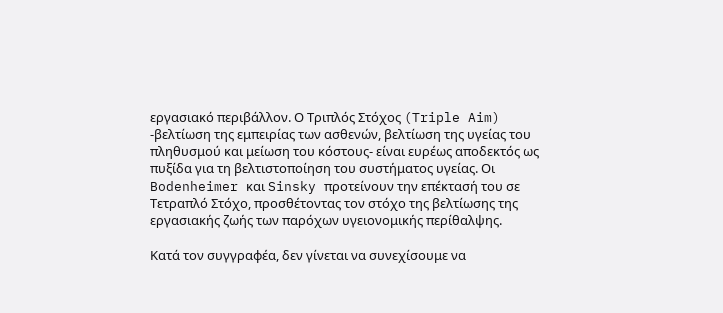εργασιακό περιβάλλον. Ο Τριπλός Στόχος (Triple Aim) -βελτίωση της εμπειρίας των ασθενών, βελτίωση της υγείας του πληθυσμού και μείωση του κόστους- είναι ευρέως αποδεκτός ως πυξίδα για τη βελτιστοποίηση του συστήματος υγείας. Οι Bodenheimer και Sinsky προτείνουν την επέκτασή του σε Τετραπλό Στόχο, προσθέτοντας τον στόχο της βελτίωσης της εργασιακής ζωής των παρόχων υγειονομικής περίθαλψης.

Κατά τον συγγραφέα, δεν γίνεται να συνεχίσουμε να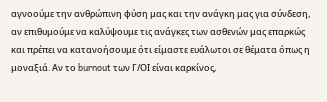αγνοούμε την ανθρώπινη φύση μας και την ανάγκη μας για σύνδεση, αν επιθυμούμε να καλύψουμε τις ανάγκες των ασθενών μας επαρκώς και πρέπει να κατανοήσουμε ότι είμαστε ευάλωτοι σε θέματα όπως η μοναξιά. Αν το burnout των Γ/ΟΙ είναι καρκίνος,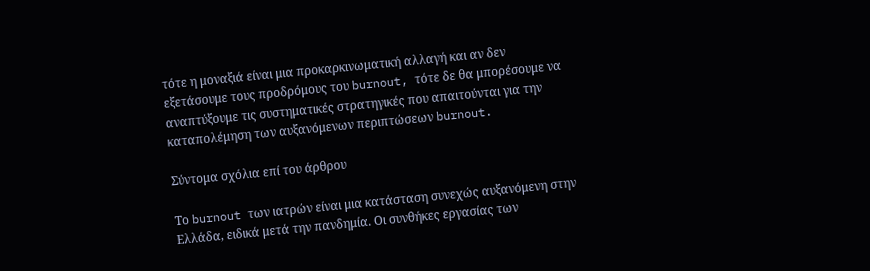τότε η μοναξιά είναι μια προκαρκινωματική αλλαγή και αν δεν εξετάσουμε τους προδρόμους του burnout, τότε δε θα μπορέσουμε να αναπτύξουμε τις συστηματικές στρατηγικές που απαιτούνται για την καταπολέμηση των αυξανόμενων περιπτώσεων burnout.

Σύντομα σχόλια επί του άρθρου

Το burnout των ιατρών είναι μια κατάσταση συνεχώς αυξανόμενη στην Ελλάδα, ειδικά μετά την πανδημία. Οι συνθήκες εργασίας των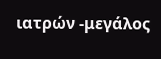ιατρών -μεγάλος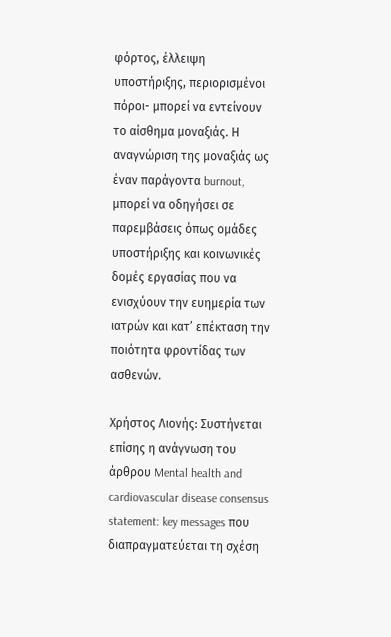φόρτος, έλλειψη υποστήριξης, περιορισμένοι πόροι- μπορεί να εντείνουν το αίσθημα μοναξιάς. Η αναγνώριση της μοναξιάς ως έναν παράγοντα burnout, μπορεί να οδηγήσει σε παρεμβάσεις όπως ομάδες υποστήριξης και κοινωνικές δομές εργασίας που να ενισχύουν την ευημερία των ιατρών και κατ’ επέκταση την ποιότητα φροντίδας των ασθενών.

Χρήστος Λιονής: Συστήνεται επίσης η ανάγνωση του άρθρου Mental health and cardiovascular disease consensus statement: key messages που διαπραγματεύεται τη σχέση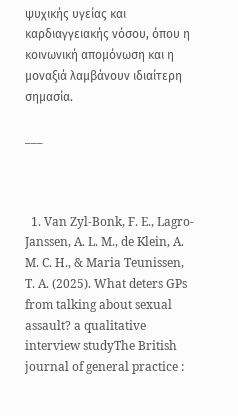ψυχικής υγείας και καρδιαγγειακής νόσου, όπου η κοινωνική απομόνωση και η μοναξιά λαμβάνουν ιδιαίτερη σημασία.

___



  1. Van Zyl-Bonk, F. E., Lagro-Janssen, A. L. M., de Klein, A. M. C. H., & Maria Teunissen, T. A. (2025). What deters GPs from talking about sexual assault? a qualitative interview studyThe British journal of general practice :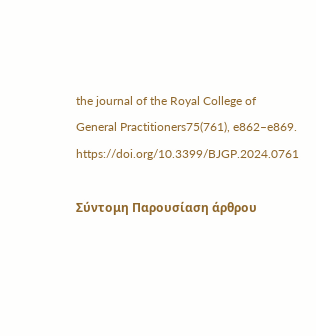the journal of the Royal College of General Practitioners75(761), e862–e869. https://doi.org/10.3399/BJGP.2024.0761

Σύντομη Παρουσίαση άρθρου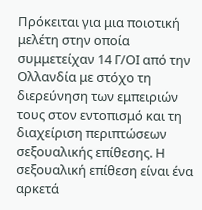Πρόκειται για μια ποιοτική μελέτη στην οποία συμμετείχαν 14 Γ/ΟΙ από την Ολλανδία με στόχο τη διερεύνηση των εμπειριών τους στον εντοπισμό και τη διαχείριση περιπτώσεων σεξουαλικής επίθεσης. Η σεξουαλική επίθεση είναι ένα αρκετά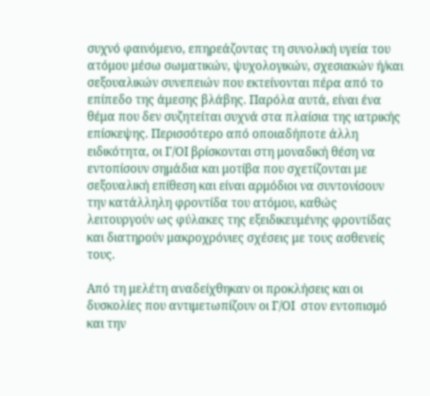συχνό φαινόμενο, επηρεάζοντας τη συνολική υγεία του ατόμου μέσω σωματικών, ψυχολογικών, σχεσιακών ή/και σεξουαλικών συνεπειών που εκτείνονται πέρα από το επίπεδο της άμεσης βλάβης. Παρόλα αυτά, είναι ένα θέμα που δεν συζητείται συχνά στα πλαίσια της ιατρικής επίσκεψης. Περισσότερο από οποιαδήποτε άλλη ειδικότητα, οι Γ/ΟΙ βρίσκονται στη μοναδική θέση να εντοπίσουν σημάδια και μοτίβα που σχετίζονται με σεξουαλική επίθεση και είναι αρμόδιοι να συντονίσουν την κατάλληλη φροντίδα του ατόμου, καθώς λειτουργούν ως φύλακες της εξειδικευμένης φροντίδας και διατηρούν μακροχρόνιες σχέσεις με τους ασθενείς τους.

Από τη μελέτη αναδείχθηκαν οι προκλήσεις και οι δυσκολίες που αντιμετωπίζουν οι Γ/ΟΙ  στον εντοπισμό και την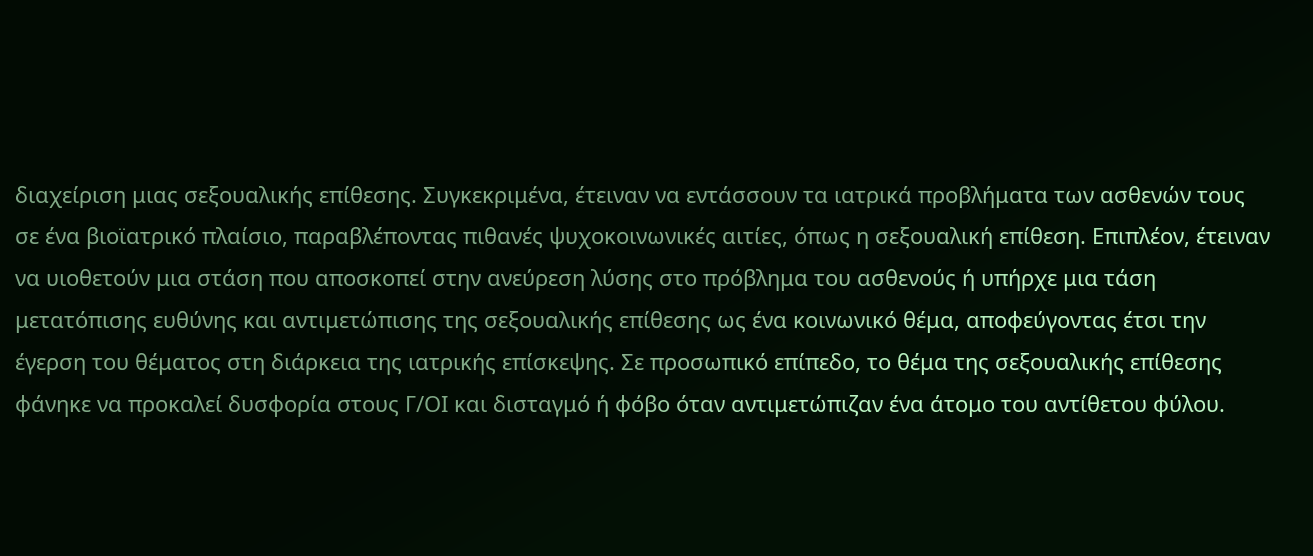διαχείριση μιας σεξουαλικής επίθεσης. Συγκεκριμένα, έτειναν να εντάσσουν τα ιατρικά προβλήματα των ασθενών τους σε ένα βιοϊατρικό πλαίσιο, παραβλέποντας πιθανές ψυχοκοινωνικές αιτίες, όπως η σεξουαλική επίθεση. Επιπλέον, έτειναν να υιοθετούν μια στάση που αποσκοπεί στην ανεύρεση λύσης στο πρόβλημα του ασθενούς ή υπήρχε μια τάση μετατόπισης ευθύνης και αντιμετώπισης της σεξουαλικής επίθεσης ως ένα κοινωνικό θέμα, αποφεύγοντας έτσι την έγερση του θέματος στη διάρκεια της ιατρικής επίσκεψης. Σε προσωπικό επίπεδο, το θέμα της σεξουαλικής επίθεσης φάνηκε να προκαλεί δυσφορία στους Γ/ΟΙ και δισταγμό ή φόβο όταν αντιμετώπιζαν ένα άτομο του αντίθετου φύλου.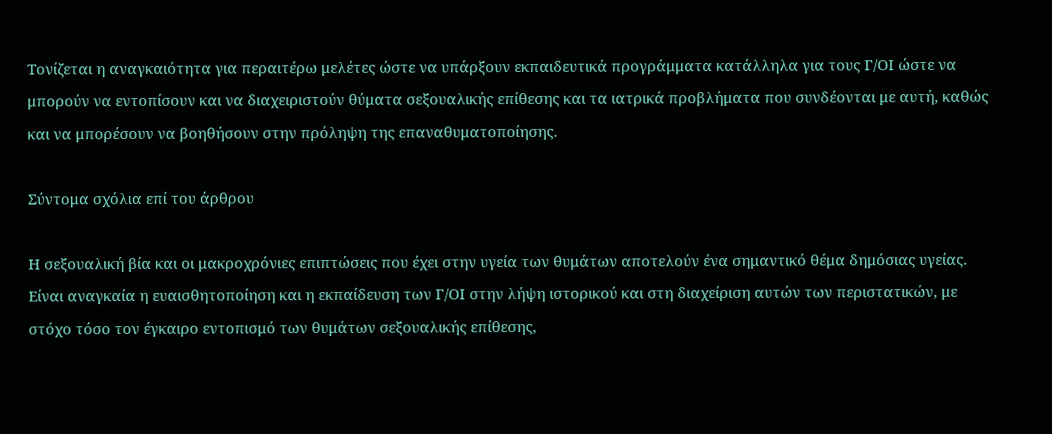Τονίζεται η αναγκαιότητα για περαιτέρω μελέτες ώστε να υπάρξουν εκπαιδευτικά προγράμματα κατάλληλα για τους Γ/ΟΙ ώστε να μπορούν να εντοπίσουν και να διαχειριστούν θύματα σεξουαλικής επίθεσης και τα ιατρικά προβλήματα που συνδέονται με αυτή, καθώς και να μπορέσουν να βοηθήσουν στην πρόληψη της επαναθυματοποίησης.

Σύντομα σχόλια επί του άρθρου

Η σεξουαλική βία και οι μακροχρόνιες επιπτώσεις που έχει στην υγεία των θυμάτων αποτελούν ένα σημαντικό θέμα δημόσιας υγείας. Είναι αναγκαία η ευαισθητοποίηση και η εκπαίδευση των Γ/ΟΙ στην λήψη ιστορικού και στη διαχείριση αυτών των περιστατικών, με στόχο τόσο τον έγκαιρο εντοπισμό των θυμάτων σεξουαλικής επίθεσης,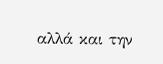αλλά και την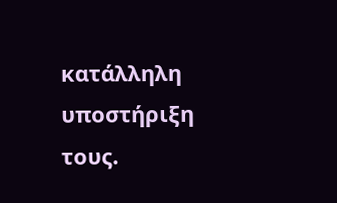κατάλληλη υποστήριξη τους.